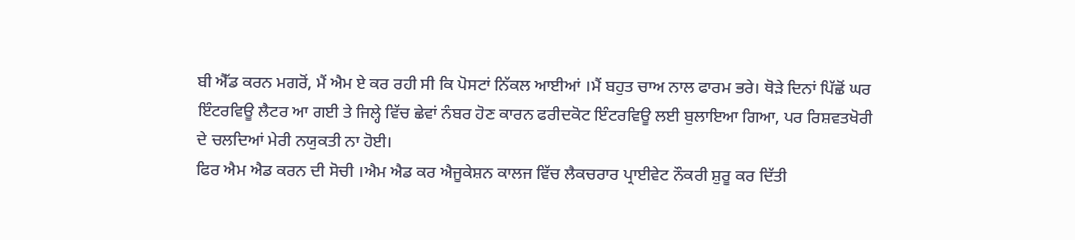ਬੀ ਐੱਡ ਕਰਨ ਮਗਰੋਂ, ਮੈਂ ਐਮ ਏ ਕਰ ਰਹੀ ਸੀ ਕਿ ਪੋਸਟਾਂ ਨਿੱਕਲ ਆਈਆਂ ।ਮੈਂ ਬਹੁਤ ਚਾਅ ਨਾਲ ਫਾਰਮ ਭਰੇ। ਥੋੜੇ ਦਿਨਾਂ ਪਿੱਛੋਂ ਘਰ ਇੰਟਰਵਿਊ ਲੈਟਰ ਆ ਗਈ ਤੇ ਜਿਲ੍ਹੇ ਵਿੱਚ ਛੇਵਾਂ ਨੰਬਰ ਹੋਣ ਕਾਰਨ ਫਰੀਦਕੋਟ ਇੰਟਰਵਿਊ ਲਈ ਬੁਲਾਇਆ ਗਿਆ, ਪਰ ਰਿਸ਼ਵਤਖੋਰੀ ਦੇ ਚਲਦਿਆਂ ਮੇਰੀ ਨਯੁਕਤੀ ਨਾ ਹੋਈ।
ਫਿਰ ਐਮ ਐਡ ਕਰਨ ਦੀ ਸੋਚੀ ।ਐਮ ਐਡ ਕਰ ਐਜੂਕੇਸ਼ਨ ਕਾਲਜ ਵਿੱਚ ਲੈਕਚਰਾਰ ਪ੍ਰਾਈਵੇਟ ਨੌਕਰੀ ਸ਼ੁਰੂ ਕਰ ਦਿੱਤੀ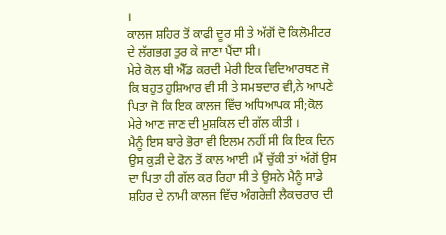।
ਕਾਲਜ ਸ਼ਹਿਰ ਤੋਂ ਕਾਫੀ ਦੂਰ ਸੀ ਤੇ ਅੱਗੋਂ ਦੋ ਕਿਲੋਮੀਟਰ ਦੇ ਲੱਗਭਗ ਤੁਰ ਕੇ ਜਾਣਾ ਪੈਂਦਾ ਸੀ।
ਮੇਰੇ ਕੋਲ ਬੀ ਐੱਡ ਕਰਦੀ ਮੇਰੀ ਇਕ ਵਿਦਿਆਰਥਣ ਜੋ ਕਿ ਬਹੁਤ ਹੁਸ਼ਿਆਰ ਵੀ ਸੀ ਤੇ ਸਮਝਦਾਰ ਵੀ,ਨੇ ਆਪਣੇ ਪਿਤਾ ਜੋ ਕਿ ਇਕ ਕਾਲਜ ਵਿੱਚ ਅਧਿਆਪਕ ਸੀ;ਕੋਲ ਮੇਰੇ ਆਣ ਜਾਣ ਦੀ ਮੁਸ਼ਕਿਲ ਦੀ ਗੱਲ ਕੀਤੀ ।
ਮੈਨੂੰ ਇਸ ਬਾਰੇ ਭੋਰਾ ਵੀ ਇਲਮ ਨਹੀਂ ਸੀ ਕਿ ਇਕ ਦਿਨ ਉਸ ਕੁੜੀ ਦੇ ਫੋਨ ਤੋਂ ਕਾਲ ਆਈ ।ਮੈਂ ਚੁੱਕੀ ਤਾਂ ਅੱਗੋਂ ਉਸ ਦਾ ਪਿਤਾ ਹੀ ਗੱਲ ਕਰ ਰਿਹਾ ਸੀ ਤੇ ਉਸਨੇ ਮੈਨੂੰ ਸਾਡੇ ਸ਼ਹਿਰ ਦੇ ਨਾਮੀ ਕਾਲਜ ਵਿੱਚ ਅੰਗਰੇਜ਼ੀ ਲੈਕਚਰਾਰ ਦੀ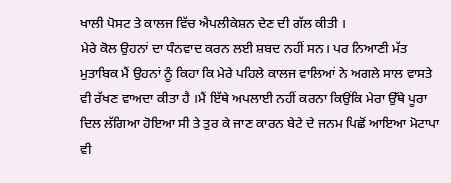ਖਾਲੀ ਪੋਸਟ ਤੇ ਕਾਲਜ ਵਿੱਚ ਐਪਲੀਕੇਸ਼ਨ ਦੇਣ ਦੀ ਗੱਲ ਕੀਤੀ ।
ਮੇਰੇ ਕੋਲ ਉਹਨਾਂ ਦਾ ਧੰਨਵਾਦ ਕਰਨ ਲਈ ਸ਼ਬਦ ਨਹੀਂ ਸਨ। ਪਰ ਨਿਆਣੀ ਮੱਤ ਮੁਤਾਬਿਕ ਮੈਂ ਉਹਨਾਂ ਨੂੰ ਕਿਹਾ ਕਿ ਮੇਰੇ ਪਹਿਲੇ ਕਾਲਜ ਵਾਲਿਆਂ ਨੇ ਅਗਲੇ ਸਾਲ ਵਾਸਤੇ ਵੀ ਰੱਖਣ ਵਾਅਦਾ ਕੀਤਾ ਹੈ ।ਮੈਂ ਇੱਥੇ ਅਪਲਾਈ ਨਹੀਂ ਕਰਨਾ ਕਿਉਂਕਿ ਮੇਰਾ ਉੱਥੇ ਪੂਰਾ ਦਿਲ ਲੱਗਿਆ ਹੋਇਆ ਸੀ ਤੇ ਤੁਰ ਕੇ ਜਾਣ ਕਾਰਨ ਬੇਟੇ ਦੇ ਜਨਮ ਪਿਛੋਂ ਆਇਆ ਮੋਟਾਪਾ ਵੀ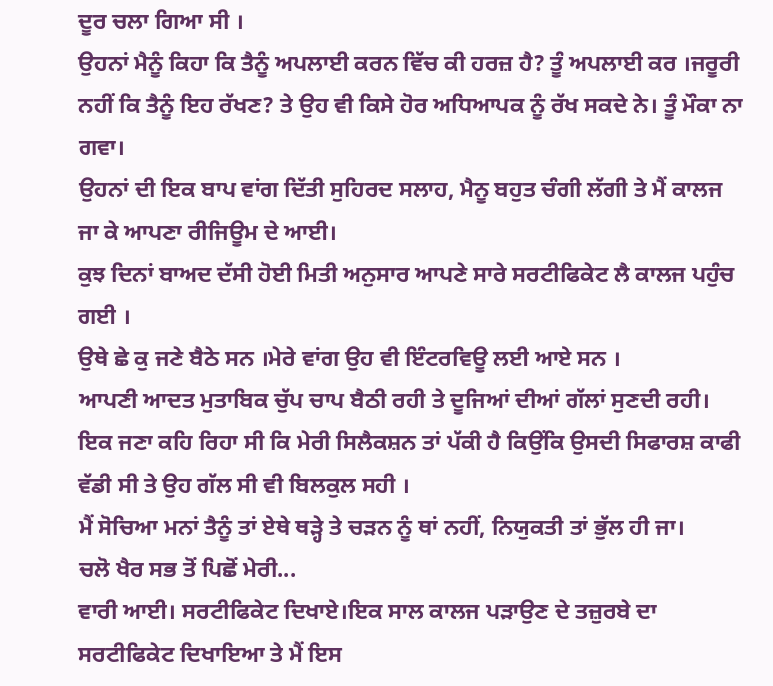ਦੂਰ ਚਲਾ ਗਿਆ ਸੀ ।
ਉਹਨਾਂ ਮੈਨੂੰ ਕਿਹਾ ਕਿ ਤੈਨੂੰ ਅਪਲਾਈ ਕਰਨ ਵਿੱਚ ਕੀ ਹਰਜ਼ ਹੈ? ਤੂੰ ਅਪਲਾਈ ਕਰ ।ਜਰੂਰੀ ਨਹੀਂ ਕਿ ਤੈਨੂੰ ਇਹ ਰੱਖਣ? ਤੇ ਉਹ ਵੀ ਕਿਸੇ ਹੋਰ ਅਧਿਆਪਕ ਨੂੰ ਰੱਖ ਸਕਦੇ ਨੇ। ਤੂੰ ਮੌਕਾ ਨਾ ਗਵਾ।
ਉਹਨਾਂ ਦੀ ਇਕ ਬਾਪ ਵਾਂਗ ਦਿੱਤੀ ਸੁਹਿਰਦ ਸਲਾਹ, ਮੈਨੂ ਬਹੁਤ ਚੰਗੀ ਲੱਗੀ ਤੇ ਮੈਂ ਕਾਲਜ ਜਾ ਕੇ ਆਪਣਾ ਰੀਜਿਊਮ ਦੇ ਆਈ।
ਕੁਝ ਦਿਨਾਂ ਬਾਅਦ ਦੱਸੀ ਹੋਈ ਮਿਤੀ ਅਨੁਸਾਰ ਆਪਣੇ ਸਾਰੇ ਸਰਟੀਫਿਕੇਟ ਲੈ ਕਾਲਜ ਪਹੁੰਚ ਗਈ ।
ਉਥੇ ਛੇ ਕੁ ਜਣੇ ਬੈਠੇ ਸਨ ।ਮੇਰੇ ਵਾਂਗ ਉਹ ਵੀ ਇੰਟਰਵਿਊ ਲਈ ਆਏ ਸਨ ।
ਆਪਣੀ ਆਦਤ ਮੁਤਾਬਿਕ ਚੁੱਪ ਚਾਪ ਬੈਠੀ ਰਹੀ ਤੇ ਦੂਜਿਆਂ ਦੀਆਂ ਗੱਲਾਂ ਸੁਣਦੀ ਰਹੀ।
ਇਕ ਜਣਾ ਕਹਿ ਰਿਹਾ ਸੀ ਕਿ ਮੇਰੀ ਸਿਲੈਕਸ਼ਨ ਤਾਂ ਪੱਕੀ ਹੈ ਕਿਉਂਕਿ ਉਸਦੀ ਸਿਫਾਰਸ਼ ਕਾਫੀ ਵੱਡੀ ਸੀ ਤੇ ਉਹ ਗੱਲ ਸੀ ਵੀ ਬਿਲਕੁਲ ਸਹੀ ।
ਮੈਂ ਸੋਚਿਆ ਮਨਾਂ ਤੈਨੂੰ ਤਾਂ ਏਥੇ ਥੜ੍ਹੇ ਤੇ ਚੜਨ ਨੂੰ ਥਾਂ ਨਹੀਂ, ਨਿਯੁਕਤੀ ਤਾਂ ਭੁੱਲ ਹੀ ਜਾ।
ਚਲੋ ਖੈਰ ਸਭ ਤੋਂ ਪਿਛੋਂ ਮੇਰੀ...
ਵਾਰੀ ਆਈ। ਸਰਟੀਫਿਕੇਟ ਦਿਖਾਏ।ਇਕ ਸਾਲ ਕਾਲਜ ਪੜਾਉਣ ਦੇ ਤਜ਼ੁਰਬੇ ਦਾ ਸਰਟੀਫਿਕੇਟ ਦਿਖਾਇਆ ਤੇ ਮੈਂ ਇਸ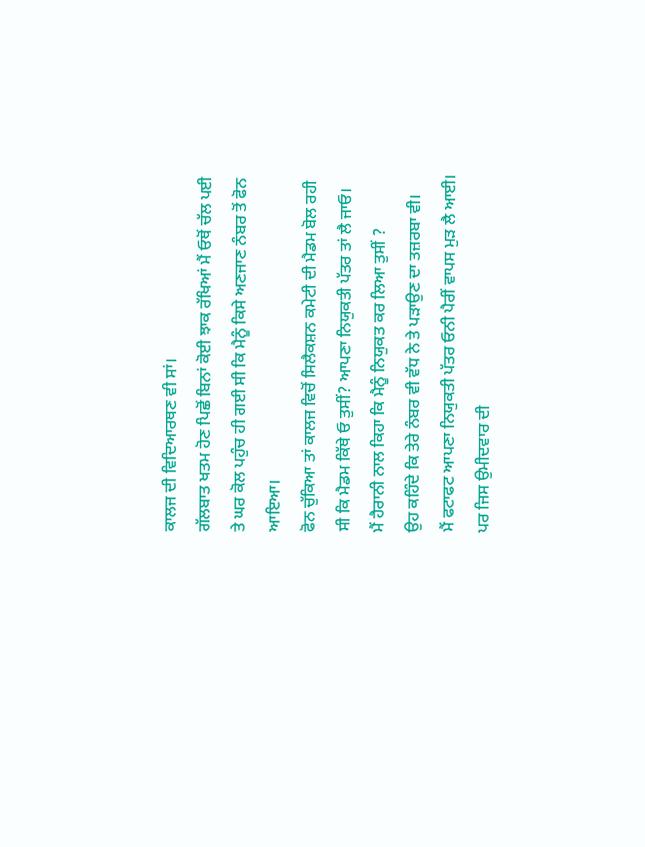ਕਾਲਜ ਦੀ ਵਿਦਿਆਰਥਣ ਵੀ ਸਾਂ।
ਗੱਲਬਾਤ ਖਤਮ ਹੋਣ ਪਿਛੋਂ ਬਿਨਾਂ ਕੋਈ ਝਾਕ ਰੱਖਿਆਂ ਮੈਂ ਓਥੋਂ ਚੱਲ ਪਈ ਤੇ ਘਰ ਕੋਲ ਪਹੁੰਚ ਹੀ ਗਈ ਸੀ ਕਿ ਮੈਨੂੰ ਕਿਸੇ ਅਣਜਾਣ ਨੰਬਰ ਤੋਂ ਫੋਨ ਆਇਆ।
ਫੋਨ ਚੁੱਕਿਆ ਤਾਂ ਕਾਲਜ ਵਿਚੋਂ ਸਿਲੈਕਸ਼ਨ ਕਮੇਟੀ ਦੀ ਮੈਡਮ ਬੋਲ ਰਹੀ ਸੀ ਕਿ ਮੈਡਮ ਕਿੱਥੇ ਓ ਤੁਸੀਂ? ਆਪਣਾ ਨਿਯੁਕਤੀ ਪੱਤਰ ਤਾਂ ਲੈ ਜਾਓ।
ਮੈਂ ਹੈਰਾਨੀ ਨਾਲ ਕਿਹਾ ਕਿ ਮੈਨੂੰ ਨਿਯੁਕਤ ਕਰ ਲਿਆ ਤੁਸੀਂ ?
ਉਹ ਕਹਿੰਦੇ ਕਿ ਤੇਰੇ ਨੰਬਰ ਵੀ ਵੱਧ ਨੇ ਤੇ ਪੜਾਉਣ ਦਾ ਤਜ਼ਰਬਾ ਵੀ।
ਮੈਂ ਫਟਾਫਟ ਆਪਣਾ ਨਿਯੁਕਤੀ ਪੱਤਰ ਓਨੀ ਪੈਰੀਂ ਵਾਪਸ ਮੁੜ ਲੈ ਆਈ।
ਪਰ ਜਿਸ ਉਮੀਦਵਾਰ ਦੀ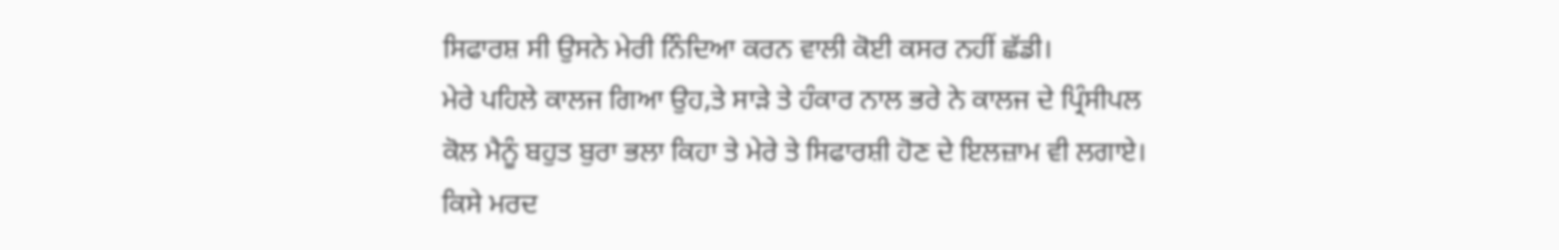ਸਿਫਾਰਸ਼ ਸੀ ਉਸਨੇ ਮੇਰੀ ਨਿੰਦਿਆ ਕਰਨ ਵਾਲੀ ਕੋਈ ਕਸਰ ਨਹੀਂ ਛੱਡੀ।
ਮੇਰੇ ਪਹਿਲੇ ਕਾਲਜ ਗਿਆ ਉਹ,ਤੇ ਸਾੜੇ ਤੇ ਹੰਕਾਰ ਨਾਲ ਭਰੇ ਨੇ ਕਾਲਜ ਦੇ ਪ੍ਰਿੰਸੀਪਲ ਕੋਲ ਮੈਨੂੰ ਬਹੁਤ ਬੁਰਾ ਭਲਾ ਕਿਹਾ ਤੇ ਮੇਰੇ ਤੇ ਸਿਫਾਰਸ਼ੀ ਹੋਣ ਦੇ ਇਲਜ਼ਾਮ ਵੀ ਲਗਾਏ।
ਕਿਸੇ ਮਰਦ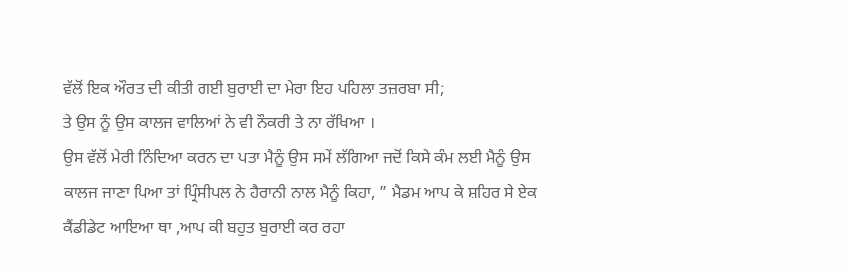ਵੱਲੋਂ ਇਕ ਔਰਤ ਦੀ ਕੀਤੀ ਗਈ ਬੁਰਾਈ ਦਾ ਮੇਰਾ ਇਹ ਪਹਿਲਾ ਤਜ਼ਰਬਾ ਸੀ;
ਤੇ ਉਸ ਨੂੰ ਉਸ ਕਾਲਜ ਵਾਲਿਆਂ ਨੇ ਵੀ ਨੌਕਰੀ ਤੇ ਨਾ ਰੱਖਿਆ ।
ਉਸ ਵੱਲੋਂ ਮੇਰੀ ਨਿੰਦਿਆ ਕਰਨ ਦਾ ਪਤਾ ਮੈਨੂੰ ਉਸ ਸਮੇਂ ਲੱਗਿਆ ਜਦੋਂ ਕਿਸੇ ਕੰਮ ਲਈ ਮੈਨੂੰ ਉਸ ਕਾਲਜ ਜਾਣਾ ਪਿਆ ਤਾਂ ਪ੍ਰਿੰਸੀਪਲ ਨੇ ਹੈਰਾਨੀ ਨਾਲ ਮੈਨੂੰ ਕਿਹਾ, ” ਮੈਡਮ ਆਪ ਕੇ ਸ਼ਹਿਰ ਸੇ ਏਕ ਕੈਂਡੀਡੇਟ ਆਇਆ ਥਾ ,ਆਪ ਕੀ ਬਹੁਤ ਬੁਰਾਈ ਕਰ ਰਹਾ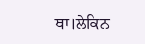ਥਾ।ਲੇਕਿਨ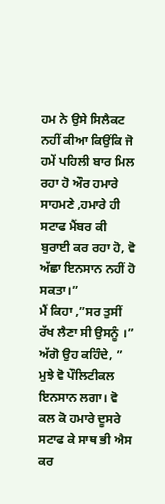ਹਮ ਨੇ ਉਸੇ ਸਿਲੈਕਟ ਨਹੀਂ ਕੀਆ ਕਿਉਂਕਿ ਜੋ ਹਮੇਂ ਪਹਿਲੀ ਬਾਰ ਮਿਲ ਰਹਾ ਹੋ ਔਰ ਹਮਾਰੇ ਸਾਹਮਣੇ ,ਹਮਾਰੇ ਹੀ ਸਟਾਫ ਮੈਂਬਰ ਕੀ ਬੁਰਾਈ ਕਰ ਰਹਾ ਹੋ, ਵੋ ਅੱਛਾ ਇਨਸਾਨ ਨਹੀਂ ਹੋ ਸਕਤਾ।”
ਮੈਂ ਕਿਹਾ ,”ਸਰ ਤੁਸੀਂ ਰੱਖ ਲੈਣਾ ਸੀ ਉਸਨੂੰ ।”
ਅੱਗੋ ਉਹ ਕਹਿੰਦੇ, ” ਮੁਝੇ ਵੋ ਪੌਲਿਟੀਕਲ ਇਨਸਾਨ ਲਗਾ। ਵੋ ਕਲ ਕੋ ਹਮਾਰੇ ਦੂਸਰੇ ਸਟਾਫ ਕੇ ਸਾਥ ਭੀ ਐਸ ਕਰ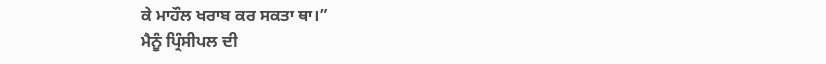ਕੇ ਮਾਹੌਲ ਖਰਾਬ ਕਰ ਸਕਤਾ ਥਾ।”
ਮੈਨੂੰ ਪ੍ਰਿੰਸੀਪਲ ਦੀ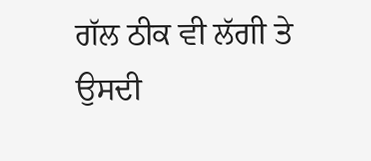ਗੱਲ ਠੀਕ ਵੀ ਲੱਗੀ ਤੇ
ਉਸਦੀ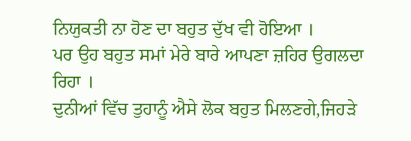ਨਿਯੁਕਤੀ ਨਾ ਹੋਣ ਦਾ ਬਹੁਤ ਦੁੱਖ ਵੀ ਹੋਇਆ ।
ਪਰ ਉਹ ਬਹੁਤ ਸਮਾਂ ਮੇਰੇ ਬਾਰੇ ਆਪਣਾ ਜ਼ਹਿਰ ਉਗਲਦਾ ਰਿਹਾ ।
ਦੁਨੀਆਂ ਵਿੱਚ ਤੁਹਾਨੂੰ ਐਸੇ ਲੋਕ ਬਹੁਤ ਮਿਲਣਗੇ,ਜਿਹੜੇ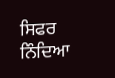ਸਿਫਰ ਨਿੰਦਿਆ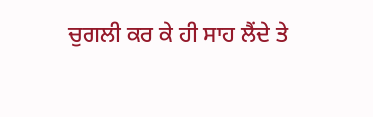ਚੁਗਲੀ ਕਰ ਕੇ ਹੀ ਸਾਹ ਲੈਂਦੇ ਤੇ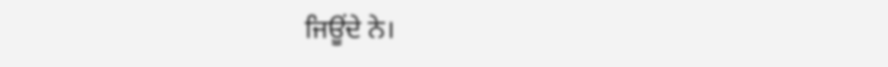ਜਿਊਂਦੇ ਨੇ।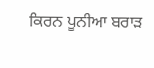ਕਿਰਨ ਪੂਨੀਆ ਬਰਾੜ